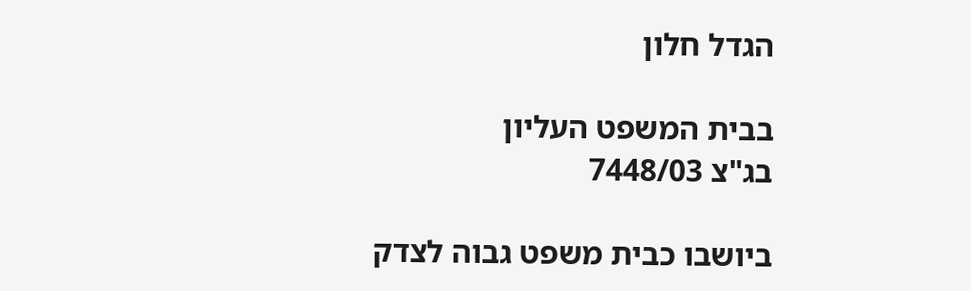הגדל חלון

בבית המשפט העליון                                                                                        בג"צ 7448/03

ביושבו כבית משפט גבוה לצדק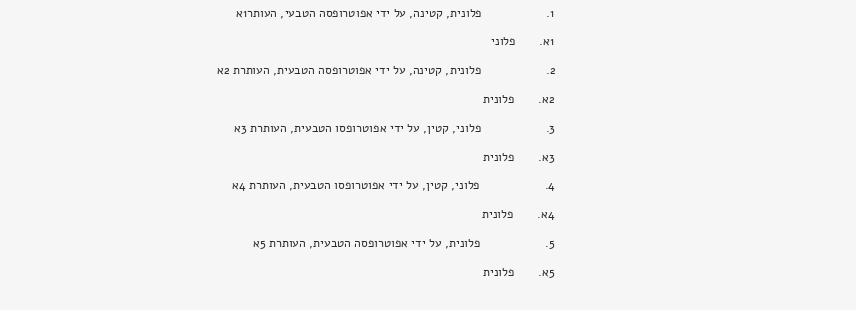1.                   פלונית, קטינה, על ידי אפוטרופסה הטבעי, העותר1א

1א.       פלוני

2.                   פלונית, קטינה, על ידי אפוטרופסה הטבעית, העותרת 2א

2א.       פלונית

3.                   פלוני, קטין, על ידי אפוטרופסו הטבעית, העותרת 3א

3א.       פלונית

4.                   פלוני, קטין, על ידי אפוטרופסו הטבעית, העותרת 4א

4א.       פלונית

5.                   פלונית, על ידי אפוטרופסה הטבעית, העותרת 5א

5א.       פלונית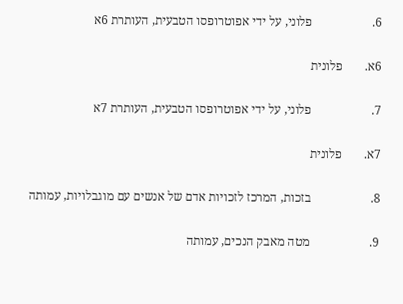6.                   פלוני, על ידי אפוטרופסו הטבעית, העותרת 6א

6א.       פלונית

7.                   פלוני, על ידי אפוטרופסו הטבעית, העותרת 7א

7א.       פלונית

8.                   בזכות, המרכז לזכויות אדם של אנשים עם מוגבלויות, עמותה

9.                   מטה מאבק הנכים, עמותה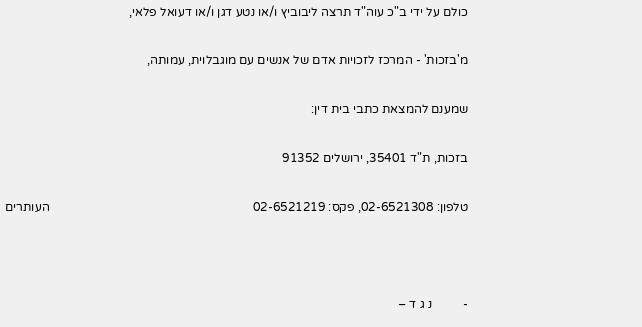כולם על ידי ב"כ עוה"ד תרצה ליבוביץ ו/או נטע דגן ו/או דעואל פלאי,

מ'בזכות' - המרכז לזכויות אדם של אנשים עם מוגבלוית, עמותה,

שמענם להמצאת כתבי בית דין:

בזכות, ת"ד 35401, ירושלים 91352

טלפון: 02-6521308, פקס: 02-6521219                                                                 העותרים



-          נ ג ד –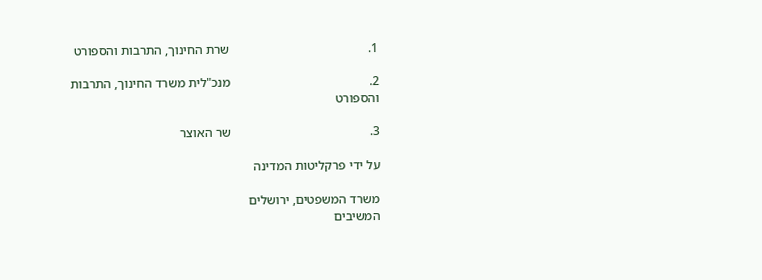1.                                           שרת החינוך, התרבות והספורט

2.                                           מנכ"לית משרד החינוך, התרבות והספורט

3.                                           שר האוצר

על ידי פרקליטות המדינה

משרד המשפטים, ירושלים                                                                     המשיבים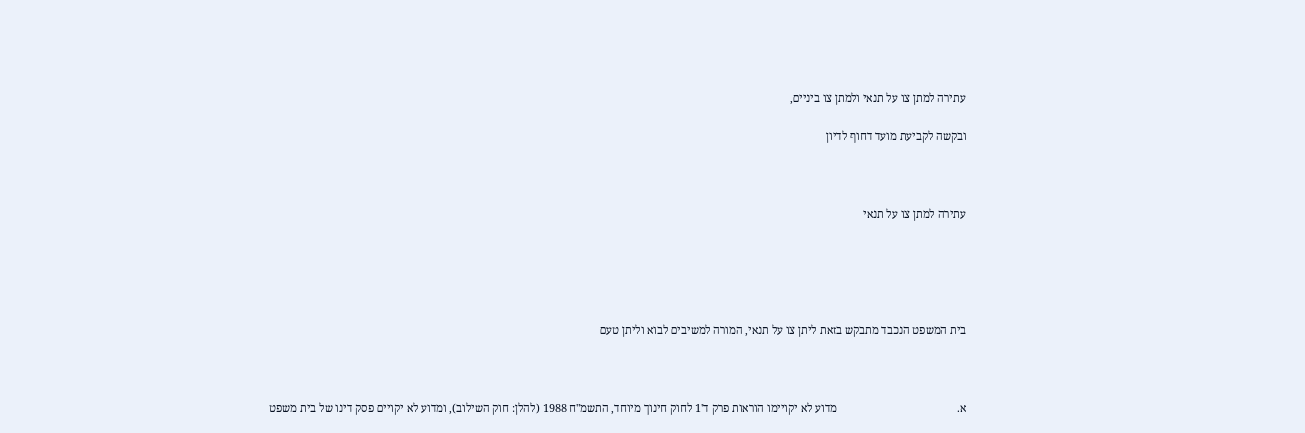עתירה למתן צו על תנאי ולמתן צו ביניים,

ובקשה לקביעת מועד דחוף לדיון



עתירה למתן צו על תנאי





בית המשפט הנכבד מתבקש בזאת ליתן צו על תנאי, המורה למשיבים לבוא וליתן טעם



א.                                          מדוע לא יקויימו הוראות פרק ד'1 לחוק חינוך מיוחד, התשמ"ח 1988 (להלן: חוק השילוב), ומדוע לא יקויים פסק דינו של בית משפט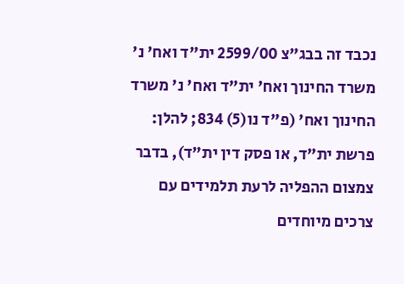נכבד זה בבג"צ 2599/00 ית"ד ואח' נ' משרד החינוך ואח' ית"ד ואח' נ' משרד החינוך ואח' (פ"ד נו(5) 834; להלן: פרשת ית"ד, או פסק דין ית"ד), בדבר צמצום ההפליה לרעת תלמידים עם צרכים מיוחדים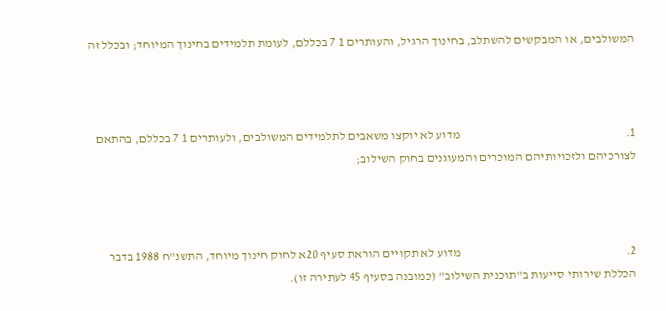המשולבים, או המבקשים להשתלב, בחינוך הרגיל, והעותרים 1 7 בכללם, לעומת תלמידים בחינוך המיוחד; ובכלל זה



1.                                                                   מדוע לא יוקצו משאבים לתלמידים המשולבים, ולעותרים 1 7 בכללם, בהתאם לצורכיהם ולזכויותיהם המוכרים והמעוגנים בחוק השילוב;



2.                                                                   מדוע לא תקויים הוראת סעיף 20א לחוק חינוך מיוחד, התשנ"ח 1988 בדבר הכללת שירותי סייעות ב"תוכנית השילוב" (כמובנה בסעיף 45 לעתירה זו).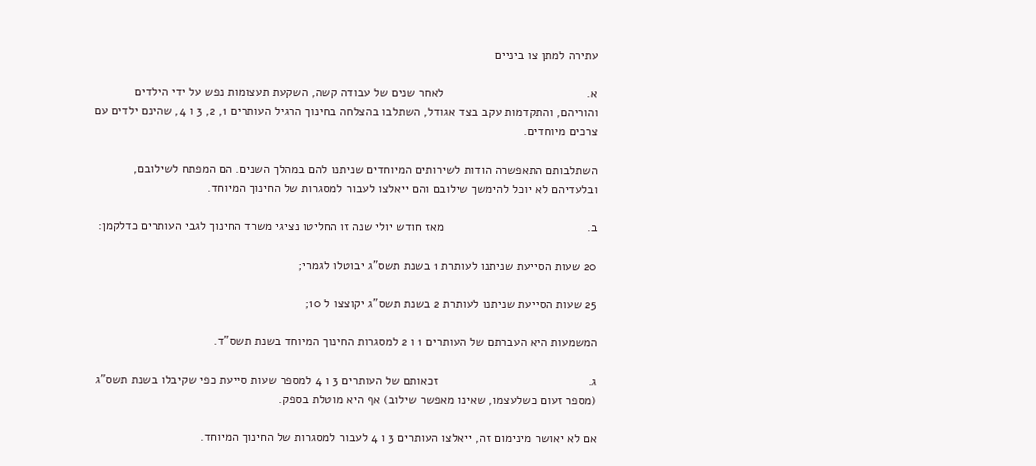עתירה למתן צו ביניים

א.                                          לאחר שנים של עבודה קשה, השקעת תעצומות נפש על ידי הילדים והוריהם, והתקדמות עקב בצד אגודל, השתלבו בהצלחה בחינוך הרגיל העותרים 1, 2, 3 ו 4, שהינם ילדים עם צרכים מיוחדים.

השתלבותם התאפשרה הודות לשירותים המיוחדים שניתנו להם במהלך השנים. הם המפתח לשילובם, ובלעדיהם לא יוכל להימשך שילובם והם ייאלצו לעבור למסגרות של החינוך המיוחד.

ב.                                          מאז חודש יולי שנה זו החליטו נציגי משרד החינוך לגבי העותרים כדלקמן:

20 שעות הסייעת שניתנו לעותרת 1 בשנת תשס"ג יבוטלו לגמרי;

25 שעות הסייעת שניתנו לעותרת 2 בשנת תשס"ג יקוצצו ל 10;

המשמעות היא העברתם של העותרים 1 ו 2 למסגרות החינוך המיוחד בשנת תשס"ד.

ג.                                            זכאותם של העותרים 3 ו 4 למספר שעות סייעת כפי שקיבלו בשנת תשס"ג (מספר זעום כשלעצמו, שאינו מאפשר שילוב) אף היא מוטלת בספק.

אם לא יאושר מינימום זה, ייאלצו העותרים 3 ו 4 לעבור למסגרות של החינוך המיוחד.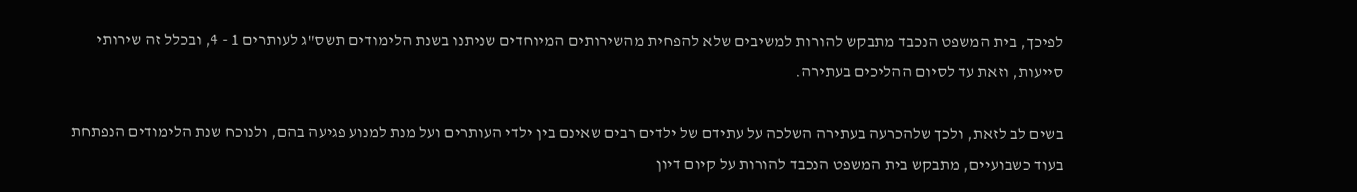לפיכך, בית המשפט הנכבד מתבקש להורות למשיבים שלא להפחית מהשירותים המיוחדים שניתנו בשנת הלימודים תשס"ג לעותרים 1 - 4, ובכלל זה שירותי סייעות, וזאת עד לסיום ההליכים בעתירה.

בשים לב לזאת, ולכך שלהכרעה בעתירה השלכה על עתידם של ילדים רבים שאינם בין ילדי העותרים ועל מנת למנוע פגיעה בהם, ולנוכח שנת הלימודים הנפתחת בעוד כשבועיים, מתבקש בית המשפט הנכבד להורות על קיום דיון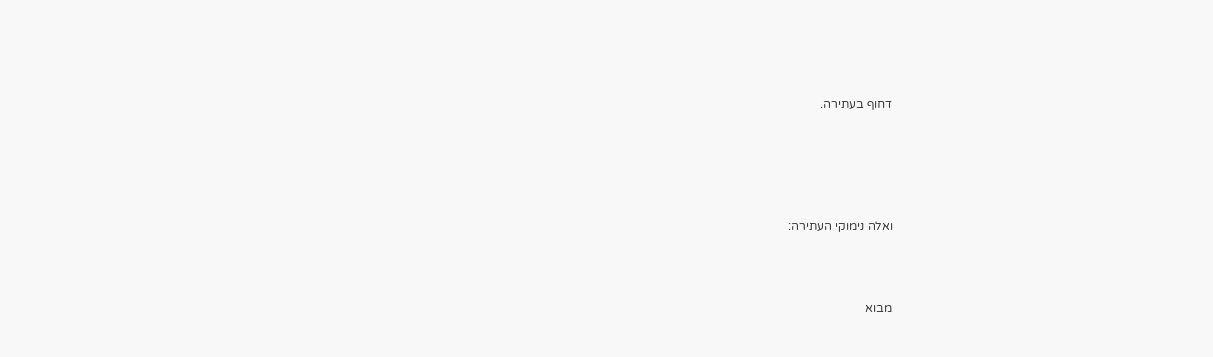דחוף בעתירה.





ואלה נימוקי העתירה:



מבוא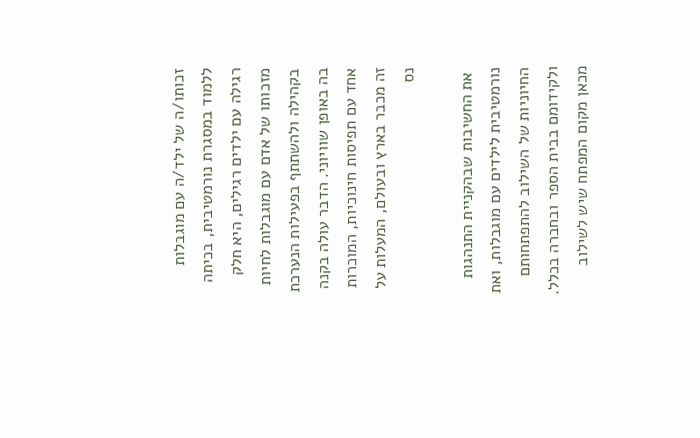זכותו/ה של ילד/ה עם מוגבלות ללמוד במסגרת נורמטיבית, בכיתה רגילה עם ילדים רגילים, היא חלק מזכותו של אדם עם מוגבלות לחיות בקהילה ולהשתתף בפעילות הנערכת בה באופן שוויוני. הדבר עולה בקנה אחד עם תפיסות חינוכיות, המוכרות זה מכבר בארץ ובעולם, המעלות על נס

 את החשיבות שבהקניית התנהגות נורמטיבית לילדים עם מוגבלות, ואת החיוניות של השילוב להתפתחותם ולקידומם בבית הספר ובחברה בכלל. מכאן מקום המפתח שיש לשילוב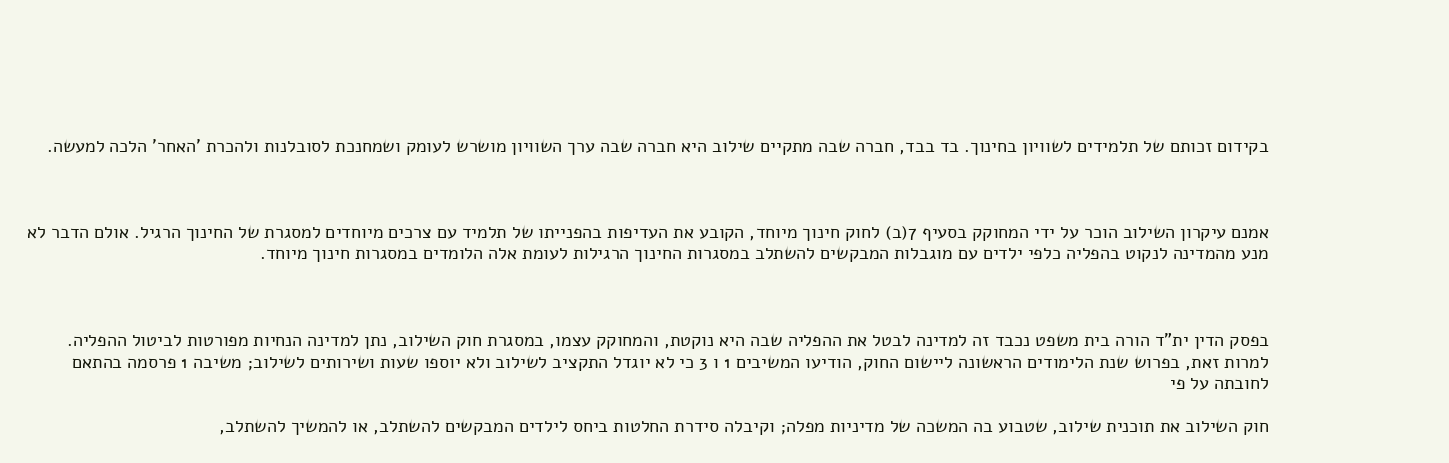בקידום זכותם של תלמידים לשוויון בחינוך. בד בבד, חברה שבה מתקיים שילוב היא חברה שבה ערך השוויון מושרש לעומק ושמחנכת לסובלנות ולהכרת 'האחר' הלכה למעשה.



אמנם עיקרון השילוב הוכר על ידי המחוקק בסעיף 7(ב) לחוק חינוך מיוחד, הקובע את העדיפות בהפנייתו של תלמיד עם צרכים מיוחדים למסגרת של החינוך הרגיל. אולם הדבר לא מנע מהמדינה לנקוט בהפליה כלפי ילדים עם מוגבלות המבקשים להשתלב במסגרות החינוך הרגילות לעומת אלה הלומדים במסגרות חינוך מיוחד.



בפסק הדין ית"ד הורה בית משפט נכבד זה למדינה לבטל את ההפליה שבה היא נוקטת, והמחוקק עצמו, במסגרת חוק השילוב, נתן למדינה הנחיות מפורטות לביטול ההפליה. למרות זאת, בפרוש שנת הלימודים הראשונה ליישום החוק, הודיעו המשיבים 1 ו 3 כי לא יוגדל התקציב לשילוב ולא יוספו שעות ושירותים לשילוב; משיבה 1 פרסמה בהתאם לחובתה על פי

חוק השילוב את תוכנית שילוב, שטבוע בה המשכה של מדיניות מפלה; וקיבלה סידרת החלטות ביחס לילדים המבקשים להשתלב, או להמשיך להשתלב,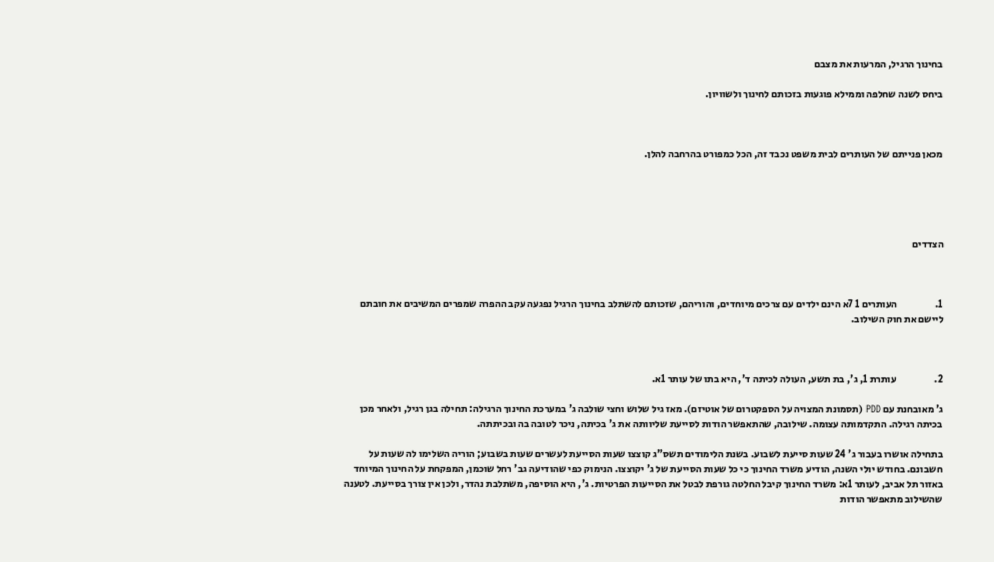בחינוך הרגיל, המרעות את מצבם

ביחס לשנה שחלפה וממילא פוגעות בזכותם לחינוך ולשוויון.



מכאן פנייתם של העותרים לבית משפט נכבד זה, הכל כמפורט בהרחבה להלן.





הצדדים



1.                   העותרים 1 7א הינם ילדים עם צרכים מיוחדים, והוריהם, שזכותם להשתלב בחינוך הרגיל נפגעה עקב ההפרה שמפרים המשיבים את חובתם ליישם את חוק השילוב.



2.                   עותרת 1, ג', בת תשע, העולה לכיתה ד', היא בתו של עותר 1א.

ג' מאובחנת עם PDD (תסמונת המצויה על הספקטרום של אוטיזם). מאז גיל שלוש וחצי שולבה ג' במערכת החינוך הרגילה: תחילה בגן רגיל, ולאחר מכן בכיתה רגילה. התקדמותה עצומה. שילובה, שהתאפשר הודות לסייעת שליוותה את ג' בכיתה, ניכר לטובה בה ובכיתתה.

בתחילה אושרו בעבור ג' 24 שעות סייעת לשבוע. בשנת הלימודים תשס"ג קוצצו שעות הסייעת לעשרים שעות בשבוע; הוריה השלימו לה שעות על חשבונם. בחודש יולי השנה, הודיע משרד החינוך כי כל שעות הסייעת של ג' יקוצצו. הנימוק כפי שהודיעה גב' רחל שוכמן, המפקחת על החינוך המיוחד באזור תל אביב, לעותר 1א: משרד החינוך קיבל החלטה גורפת לבטל את הסייעות הפרטיות. ג', היא הוסיפה, משתלבת נהדר, ולכן אין צורך בסייעת. לטענה שהשילוב מתאפשר הודות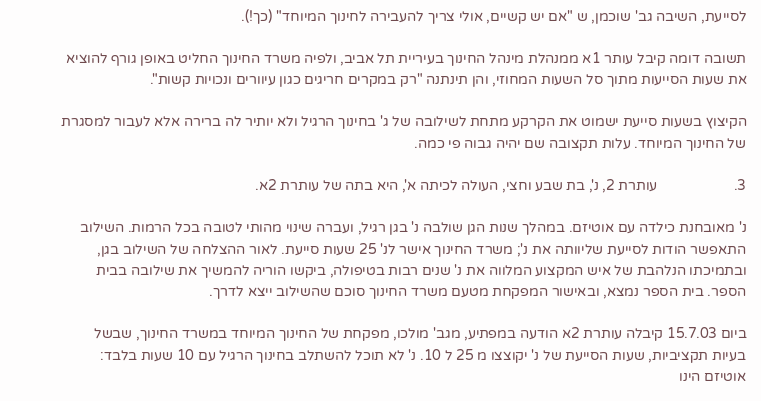לסייעת, השיבה גב' שוכמן, ש "אם יש קשיים, אולי צריך להעבירה לחינוך המיוחד" (כך!).

תשובה דומה קיבל עותר 1א ממנהלת מינהל החינוך בעיריית תל אביב, ולפיה משרד החינוך החליט באופן גורף להוציא את שעות הסייעות מתוך סל השעות המחוזי, והן תינתנה "רק במקרים חריגים כגון עיוורים ונכויות קשות".

הקיצוץ בשעות סייעת ישמוט את הקרקע מתחת לשילובה של ג' בחינוך הרגיל ולא יותיר לה ברירה אלא לעבור למסגרת של החינוך המיוחד. עלות תקצובה שם יהיה גבוה פי כמה.

3.                     עותרת 2, נ', בת שבע וחצי, העולה לכיתה א', היא בתה של עותרת 2א.

נ' מאובחנת כילדה עם אוטיזם. במהלך שנות הגן שולבה נ' בגן רגיל, ועברה שינוי מהותי לטובה בכל הרמות. השילוב התאפשר הודות לסייעת שליוותה את נ'; משרד החינוך אישר לנ' 25 שעות סייעת. לאור ההצלחה של השילוב בגן, ובתמיכתו הנלהבת של איש המקצוע המלווה את נ' שנים רבות בטיפולה, ביקשו הוריה להמשיך את שילובה בבית הספר. בית הספר נמצא, ובאישור המפקחת מטעם משרד החינוך סוכם שהשילוב ייצא לדרך.

ביום 15.7.03 קיבלה עותרת 2א הודעה במפתיע, מגב' מולכו, מפקחת של החינוך המיוחד במשרד החינוך, שבשל בעיות תקציביות, שעות הסייעת של נ' יקוצצו מ 25 ל 10. נ' לא תוכל להשתלב בחינוך הרגיל עם 10 שעות בלבד: אוטיזם הינו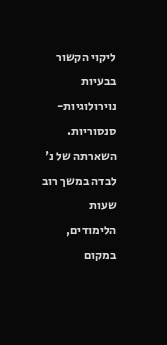ליקוי הקשור בבעיות נוירולוגיות-סנסוריות. השארתה של נ' לבדה במשך רוב שעות הלימודים, במקום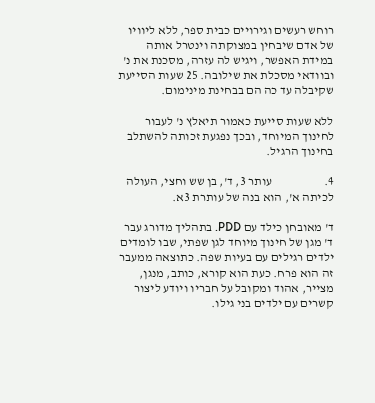רוחש רעשים וגירויים כבית ספר, ללא ליוויו של אדם שיבחין במצוקתה וינטרל אותה במידת האפשר, ויגיש לה עזרה, מסכנת את נ' ובוודאי מסכלת את שילובה. 25 שעות הסייעת שקיבלה עד כה הם בבחינת מינימום.

ללא שעות סייעת כאמור תיאלץ נ' לעבור לחינוך המיוחד, ובכך נפגעת זכותה להשתלב בחינוך הרגיל.

4.                     עותר 3, ד', בן שש וחצי, העולה לכיתה א', הוא בנה של עותרת 3א.

ד' מאובחן כילד עם PDD. בתהליך מדורג עבר ד' מגן של חינוך מיוחד לגן שפתי, שבו לומדים ילדים רגילים עם בעיות שפה. כתוצאה ממעבר זה הוא פרח. כעת הוא קורא, כותב, מנגן, מצייר, אהוד ומקובל על חבריו ויודע ליצור קשרים עם ילדים בני גילו.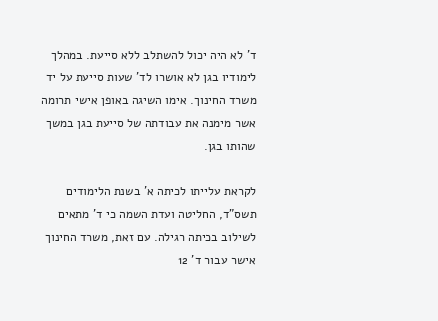ד' לא היה יכול להשתלב ללא סייעת. במהלך לימודיו בגן לא אושרו לד' שעות סייעת על יד משרד החינוך. אימו השיגה באופן אישי תרומה אשר מימנה את עבודתה של סייעת בגן במשך שהותו בגן.

לקראת עלייתו לכיתה א' בשנת הלימודים תשס"ד, החליטה ועדת השמה כי ד' מתאים לשילוב בכיתה רגילה. עם זאת, משרד החינוך אישר עבור ד' 12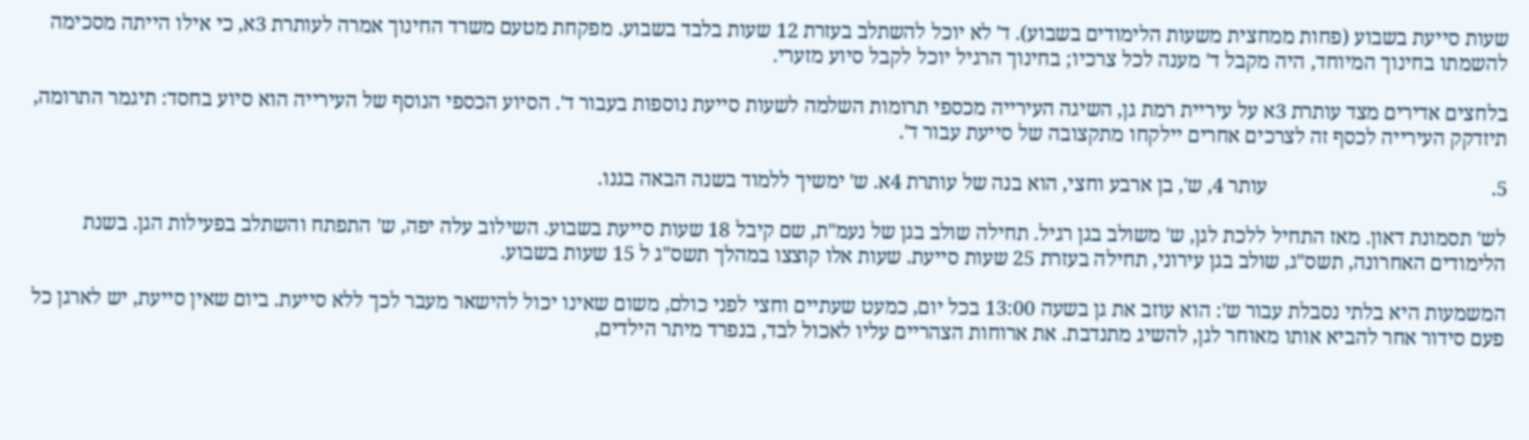שעות סייעת בשבוע (פחות ממחצית משעות הלימודים בשבוע). ד' לא יוכל להשתלב בעזרת 12 שעות בלבד בשבוע. מפקחת מטעם משרד החינוך אמרה לעותרת 3א, כי אילו הייתה מסכימה להשמתו בחינוך המיוחד, היה מקבל ד' מענה לכל צרכיו; בחינוך הרגיל יוכל לקבל סיוע מזערי.

בלחצים אדירים מצד עותרת 3א על עיריית רמת גן, השיגה העירייה מכספי תרומות השלמה לשעות סייעת נוספות בעבור ד'. הסיוע הכספי הנוסף של העירייה הוא סיוע בחסד: תיגמר התרומה, תיזדקק העירייה לכסף זה לצרכים אחרים יילקחו מתקצובה של סייעת עבור ד'.

5.                                           עותר 4, ש', בן ארבע וחצי, הוא בנה של עותרת 4א. ש' ימשיך ללמוד בשנה הבאה בגנו.

לש' תסמונת דאון. מאז התחיל ללכת לגן, ש' משולב בגן רגיל. תחילה שולב בגן של נעמ"ת, שם קיבל 18 שעות סייעת בשבוע. השילוב עלה יפה, ש' התפתח והשתלב בפעילות הגן. בשנת הלימודים האחרונה, תשס"ג, שולב בגן עירוני, תחילה בעזרת 25 שעות סייעת. שעות אלו קוצצו במהלך תשס"ג ל 15 שעות בשבוע.

המשמעות היא בלתי נסבלת עבור ש': הוא עוזב את גן בשעה 13:00 בכל יום, כמעט שעתיים וחצי לפני כולם, משום שאינו יכול להישאר מעבר לכך ללא סייעת. ביום שאין סייעת, יש לארגן כל פעם סידור אחר להביא אותו מאוחר לגן, להשיג מתנדבת. את ארוחות הצהריים עליו לאכול לבד, בנפרד מיתר הילדים,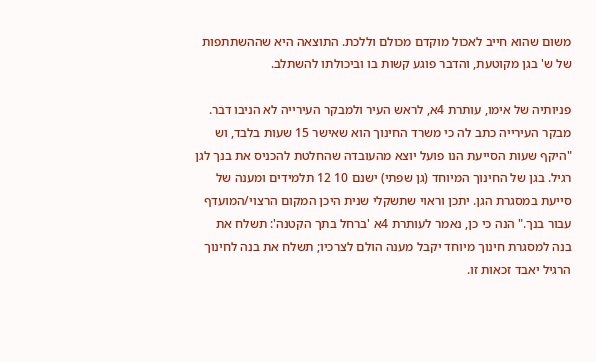משום שהוא חייב לאכול מוקדם מכולם וללכת. התוצאה היא שההשתתפות של ש' בגן מקוטעת, והדבר פוגע קשות בו וביכולתו להשתלב.

פניותיה של אימו, עותרת 4א, לראש העיר ולמבקר העירייה לא הניבו דבר. מבקר העירייה כתב לה כי משרד החינוך הוא שאישר 15 שעות בלבד, וש "היקף שעות הסייעת הנו פועל יוצא מהעובדה שהחלטת להכניס את בנך לגן רגיל. בגן של החינוך המיוחד (גן שפתי) ישנם 10 12 תלמידים ומענה של סייעת במסגרת הגן. יתכן וראוי שתשקלי שנית היכן המקום הרצוי/המועדף עבור בנך." הנה כי כן, נאמר לעותרת 4א 'ברחל בתך הקטנה': תשלח את בנה למסגרת חינוך מיוחד יקבל מענה הולם לצרכיו; תשלח את בנה לחינוך הרגיל יאבד זכאות זו.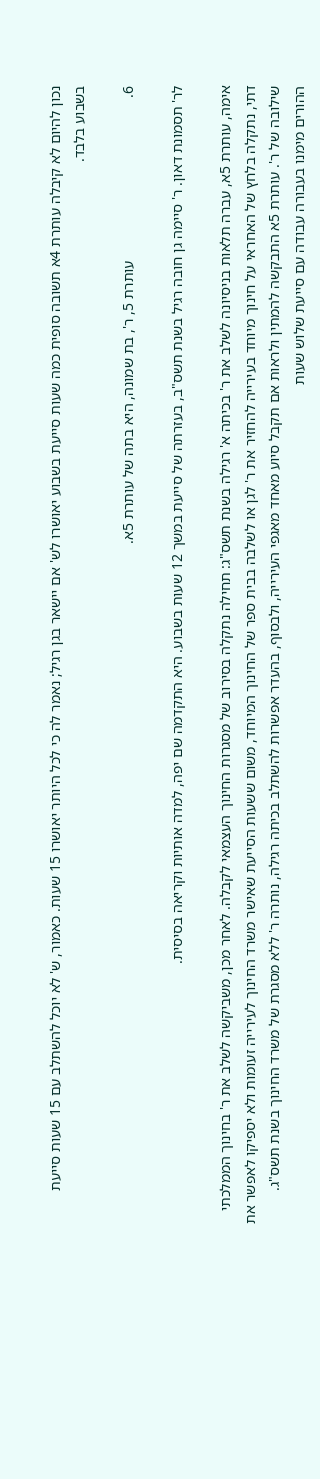נכון להיום לא קיבלה עותרת 4א תשובה סופית כמה שעות סייעת בשבוע יאושרו לש' אם יישאר בגן רגיל; נאמר לה כי לכל היותר יאושרו 15 שעות. כאמור, ש' לא יוכל להשתלב עם 15 שעות סייעת בשבוע בלבד.

6.                                           עותרת 5, ר', בת שמונה, היא בתה של עותרת 5א.

לר' תסמונת דאון. ר' סיימה גן חובה רגיל בשנת תשס"ב, בעזרתה של סייעת במשך 12 שעות בשבוע. היא התקדמה שם יפה, למדה אותיות וקריאה בסיסית.

אימה, עותרת 5א, עברה תלאות בניסיונה לשלב את ר' בכיתה א' רגילה בשנת תשס"ג: תחילה נתקלה בסירוב של מסגרות החינוך העצמאי לקבלה. לאחר מכן, משביקשה לשלב את ר' בחינוך הממלכתי דתי, נתקלה בלחץ של האחראי על חינוך מיוחד בעירייה להחזיר את ר' לגן או לשלבה בבית ספר של החינוך המיוחד, משום ששעות הסייעת שאישר משרד החינוך לעירייה זעומות ולא יספיקו לאפשר את שילובה של ר'. עותרת 5א התבקשה להמתין ולראות אם תקבל סיוע מאחד מאגפי העירייה, ולבסוף, בהעדר אפשרות להשתלב בכיתה רגילה, נותרה ר' ללא מסגרת של משרד החינוך בשנת תשס"ג. ההורים מימנו בעבורה עבודה עם סייעת שלוש שעות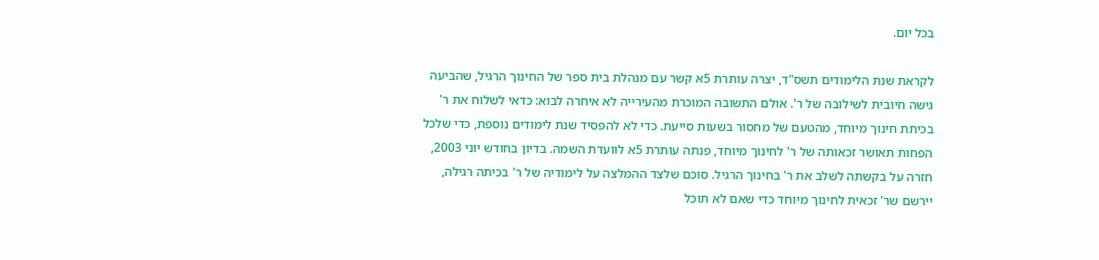בכל יום.

לקראת שנת הלימודים תשס"ד, יצרה עותרת 5א קשר עם מנהלת בית ספר של החינוך הרגיל, שהביעה גישה חיובית לשילובה של ר'. אולם התשובה המוכרת מהעירייה לא איחרה לבוא: כדאי לשלוח את ר' בכיתת חינוך מיוחד, מהטעם של מחסור בשעות סייעת. כדי לא להפסיד שנת לימודים נוספת, כדי שלכל הפחות תאושר זכאותה של ר' לחינוך מיוחד, פנתה עותרת 5א לוועדת השמה. בדיון בחודש יוני 2003, חזרה על בקשתה לשלב את ר' בחינוך הרגיל. סוכם שלצד ההמלצה על לימודיה של ר' בכיתה רגילה, יירשם שר' זכאית לחינוך מיוחד כדי שאם לא תוכל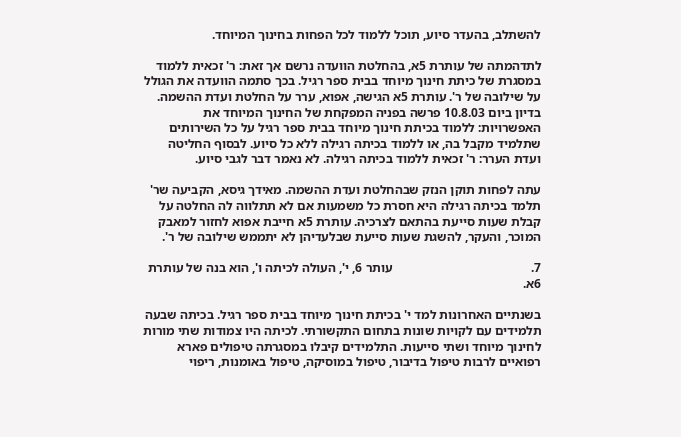להשתלב, בהעדר סיוע, תוכל ללמוד לכל הפחות בחינוך המיוחד.

לתדהמתה של עותרת 5א, בהחלטת הוועדה נרשם אך זאת: ר' זכאית ללמוד במסגרת של כיתת חינוך מיוחד בבית ספר רגיל. בכך סתמה הוועדה את הגולל על שילובה של ר'. עותרת 5א הגישה, אפוא, ערר על החלטת ועדת ההשמה. בדיון ביום 10.8.03 פרשה בפניה המפקחת של החינוך המיוחד את האפשרויות: ללמוד בכיתת חינוך מיוחד בבית ספר רגיל על כל השירותים שתלמיד מקבל בה, או ללמוד בכיתה רגילה ללא כל סיוע. לבסוף החליטה ועדת הערר: ר' זכאית ללמוד בכיתה רגילה. לא נאמר דבר לגבי סיוע.

עתה לפחות תוקן הנזק שבהחלטת ועדת ההשמה. מאידך גיסא, הקביעה שר' תלמד בכיתה רגילה היא חסרת כל משמעות אם לא תתלווה לה החלטה על קבלת שעות סייעת בהתאם לצרכיה. עותרת 5א חייבת אפוא לחזור למאבק המוכר, והעקר, להשגת שעות סייעת שבלעדיהן לא יתממש שילובה של ר'.

7.                                           עותר 6, י', העולה לכיתה ו', הוא בנה של עותרת 6א.

בשנתיים האחרונות למד י' בכיתת חינוך מיוחד בבית ספר רגיל. בכיתה שבעה תלמידים עם לקויות שונות בתחום התקשורתי. לכיתה היו צמודות שתי מורות לחינוך מיוחד ושתי סייעות. התלמידים קיבלו במסגרתה טיפולים פארא רפואיים לרבות טיפול בדיבור, טיפול במוסיקה, טיפול באומנות, ריפוי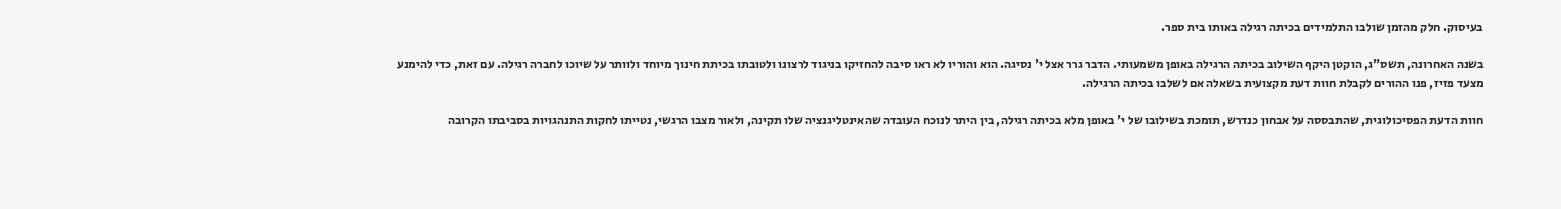בעיסוק. חלק מהזמן שולבו התלמידים בכיתה רגילה באותו בית ספר.

בשנה האחרונה, תשס"ג, הוקטן היקף השילוב בכיתה הרגילה באופן משמעותי. הדבר גרר אצל י' נסיגה. הוא והוריו לא ראו סיבה להחזיקו בניגוד לרצונו ולטובתו בכיתת חינוך מיוחד ולוותר על שיוכו לחברה רגילה. עם זאת, כדי להימנע מצעד פזיז, פנו ההורים לקבלת חוות דעת מקצועית בשאלה אם לשלבו בכיתה הרגילה.

חוות הדעת הפסיכולוגית, שהתבססה על אבחון כנדרש, תומכת בשילובו של י' באופן מלא בכיתה רגילה, בין היתר לנוכח העובדה שהאינטליגנציה שלו תקינה, ולאור מצבו הרגשי, נטייתו לחקות התנהגויות בסביבתו הקרובה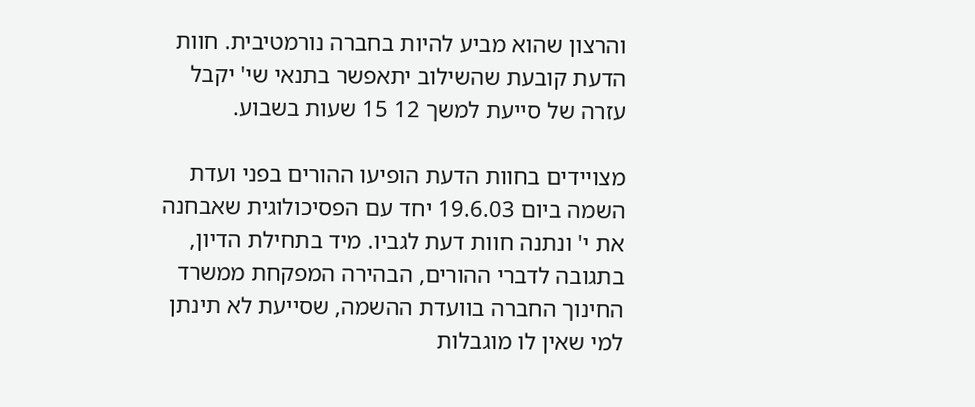והרצון שהוא מביע להיות בחברה נורמטיבית. חוות הדעת קובעת שהשילוב יתאפשר בתנאי שי' יקבל עזרה של סייעת למשך 12 15 שעות בשבוע.

מצויידים בחוות הדעת הופיעו ההורים בפני ועדת השמה ביום 19.6.03 יחד עם הפסיכולוגית שאבחנה את י' ונתנה חוות דעת לגביו. מיד בתחילת הדיון, בתגובה לדברי ההורים, הבהירה המפקחת ממשרד החינוך החברה בוועדת ההשמה, שסייעת לא תינתן למי שאין לו מוגבלות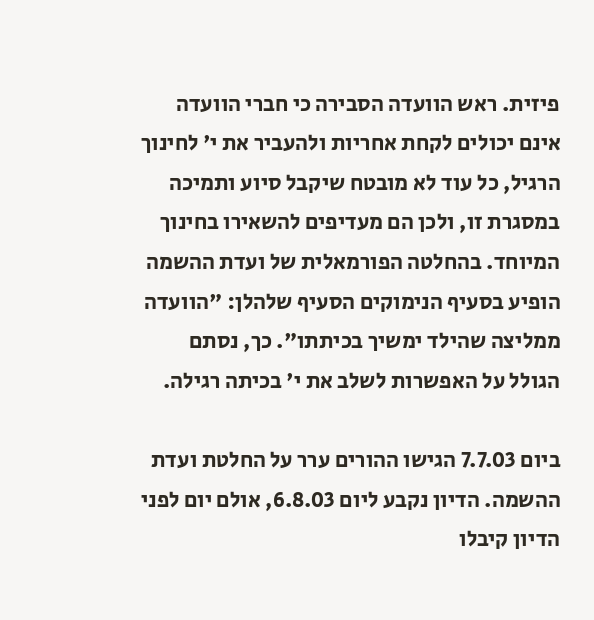פיזית. ראש הוועדה הסבירה כי חברי הוועדה אינם יכולים לקחת אחריות ולהעביר את י' לחינוך הרגיל, כל עוד לא מובטח שיקבל סיוע ותמיכה במסגרת זו, ולכן הם מעדיפים להשאירו בחינוך המיוחד. בהחלטה הפורמאלית של ועדת ההשמה הופיע בסעיף הנימוקים הסעיף שלהלן: "הוועדה ממליצה שהילד ימשיך בכיתתו". כך, נסתם הגולל על האפשרות לשלב את י' בכיתה רגילה.

ביום 7.7.03 הגישו ההורים ערר על החלטת ועדת ההשמה. הדיון נקבע ליום 6.8.03, אולם יום לפני הדיון קיבלו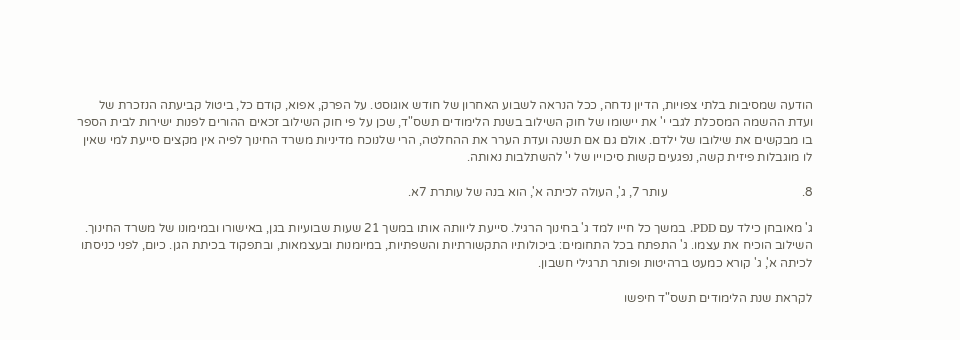הודעה שמסיבות בלתי צפויות, הדיון נדחה, ככל הנראה לשבוע האחרון של חודש אוגוסט. על הפרק, אפוא, קודם כל, ביטול קביעתה הנזכרת של ועדת ההשמה המסכלת לגבי י' את יישומו של חוק השילוב בשנת הלימודים תשס"ד, שכן על פי חוק השילוב זכאים ההורים לפנות ישירות לבית הספר בו מבקשים את שילובו של ילדם. אולם גם אם תשנה ועדת הערר את ההחלטה, הרי שלנוכח מדיניות משרד החינוך לפיה אין מקצים סייעת למי שאין לו מוגבלות פיזית קשה, נפגעים קשות סיכוייו של י' להשתלבות נאותה.

8.                                           עותר 7, ג', העולה לכיתה א', הוא בנה של עותרת 7א.

ג' מאובחן כילד עם PDD. במשך כל חייו למד ג' בחינוך הרגיל. סייעת ליוותה אותו במשך 21 שעות שבועיות בגן, באישורו ובמימונו של משרד החינוך. השילוב הוכיח את עצמו. ג' התפתח בכל התחומים: ביכולותיו התקשורתיות והשפתיות, במיומנות ובעצמאות, ובתפקוד בכיתת הגן. כיום, לפני כניסתו לכיתה א', ג' קורא כמעט ברהיטות ופותר תרגילי חשבון.

לקראת שנת הלימודים תשס"ד חיפשו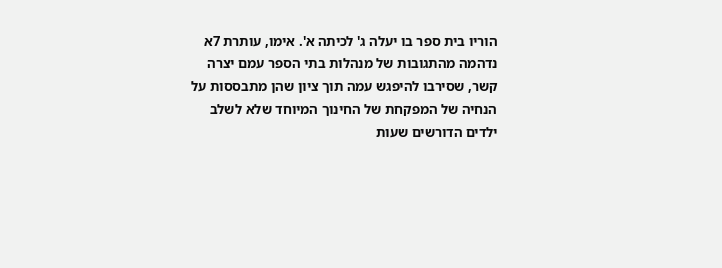הוריו בית ספר בו יעלה ג' לכיתה א'. אימו, עותרת 7א נדהמה מהתגובות של מנהלות בתי הספר עמם יצרה קשר, שסירבו להיפגש עמה תוך ציון שהן מתבססות על הנחיה של המפקחת של החינוך המיוחד שלא לשלב ילדים הדורשים שעות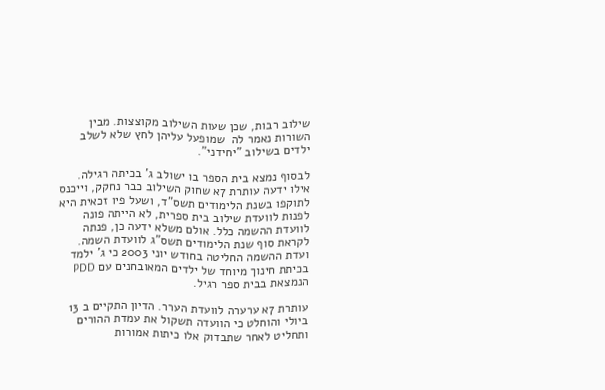שילוב רבות, שכן שעות השילוב מקוצצות. מבין השורות נאמר לה  שמופעל עליהן לחץ שלא לשלב ילדים בשילוב "יחידני".

לבסוף נמצא בית הספר בו ישולב ג' בכיתה רגילה. אילו ידעה עותרת 7א שחוק השילוב כבר נחקק, וייכנס לתוקפו בשנת הלימודים תשס"ד, ושעל פיו זכאית היא לפנות לוועדת שילוב בית ספרית, לא הייתה פונה לוועדת ההשמה כלל. אולם משלא ידעה כן, פנתה לקראת סוף שנת הלימודים תשס"ג לוועדת השמה. ועדת ההשמה החליטה בחודש יוני 2003 כי ג' ילמד בכיתת חינוך מיוחד של ילדים המאובחנים עם PDD הנמצאת בבית ספר רגיל.

עותרת 7א ערערה לוועדת הערר. הדיון התקיים ב 13 ביולי והוחלט כי הוועדה תשקול את עמדת ההורים ותחליט לאחר שתבדוק אלו כיתות אמורות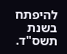להיפתח בשנת תשס"ד.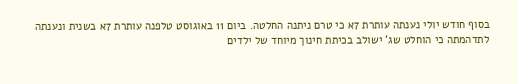בסוף חודש יולי נענתה עותרת 7א כי טרם ניתנה החלטה. ביום 11 באוגוסט טלפנה עותרת 7א בשנית ונענתה לתדהמתה כי הוחלט שג' ישולב בכיתת חינוך מיוחד של ילדים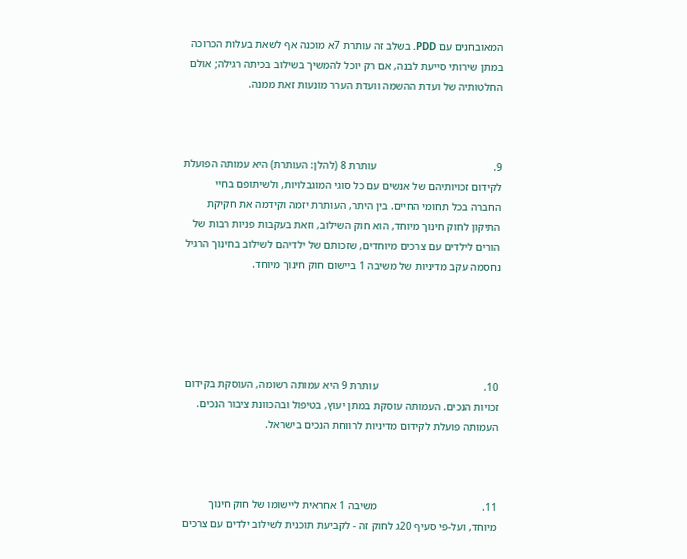המאובחנים עם PDD. בשלב זה עותרת 7א מוכנה אף לשאת בעלות הכרוכה במתן שירותי סייעת לבנה, אם רק יוכל להמשיך בשילוב בכיתה רגילה; אולם החלטותיה של ועדת ההשמה וועדת הערר מונעות זאת ממנה.



9.                                           עותרת 8 (להלן: העותרת) היא עמותה הפועלת לקידום זכויותיהם של אנשים עם כל סוגי המוגבלויות, ולשיתופם בחיי החברה בכל תחומי החיים. בין היתר, העותרת יזמה וקידמה את חקיקת התיקון לחוק חינוך מיוחד, הוא חוק השילוב, וזאת בעקבות פניות רבות של הורים לילדים עם צרכים מיוחדים, שזכותם של ילדיהם לשילוב בחינוך הרגיל נחסמה עקב מדיניות של משיבה 1 ביישום חוק חינוך מיוחד.





10.                                       עותרת 9 היא עמותה רשומה, העוסקת בקידום זכויות הנכים. העמותה עוסקת במתן יעוץ, בטיפול ובהכוונת ציבור הנכים. העמותה פועלת לקידום מדיניות לרווחת הנכים בישראל.



11.                                       משיבה 1 אחראית ליישומו של חוק חינוך מיוחד, ועל-פי סעיף 20ג לחוק זה - לקביעת תוכנית לשילוב ילדים עם צרכים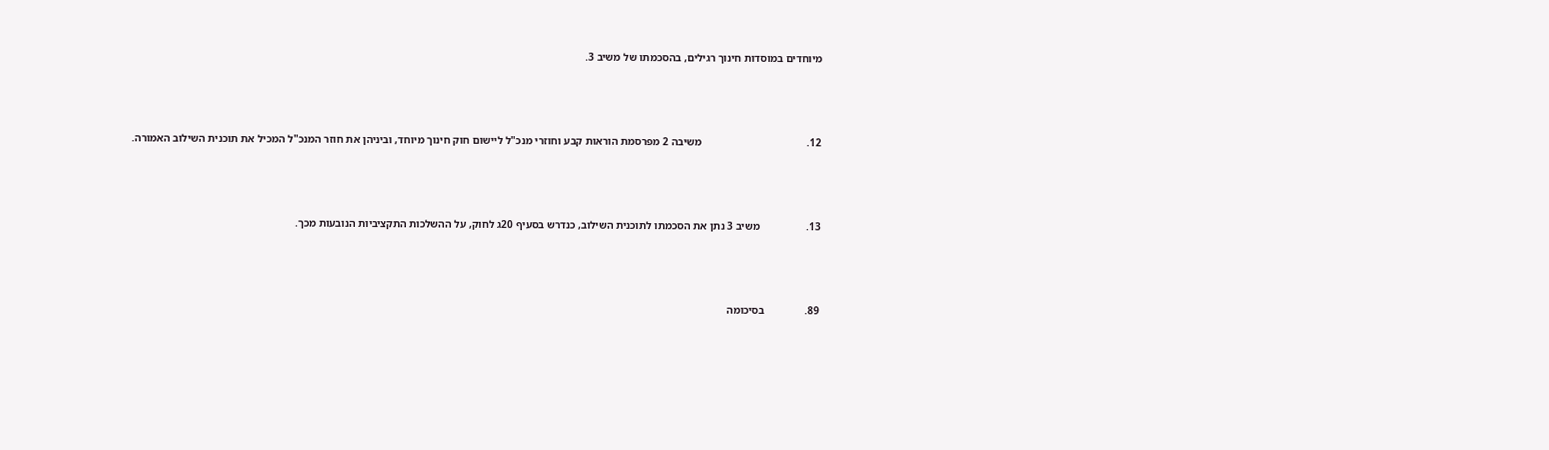מיוחדים במוסדות חינוך רגילים, בהסכמתו של משיב 3.



12.                                       משיבה 2 מפרסמת הוראות קבע וחוזרי מנכ"ל ליישום חוק חינוך מיוחד, וביניהן את חוזר המנכ"ל המכיל את תוכנית השילוב האמורה.



13.                 משיב 3 נתן את הסכמתו לתוכנית השילוב, כנדרש בסעיף 20ג לחוק, על ההשלכות התקציביות הנובעות מכך.



89.               בסיכומה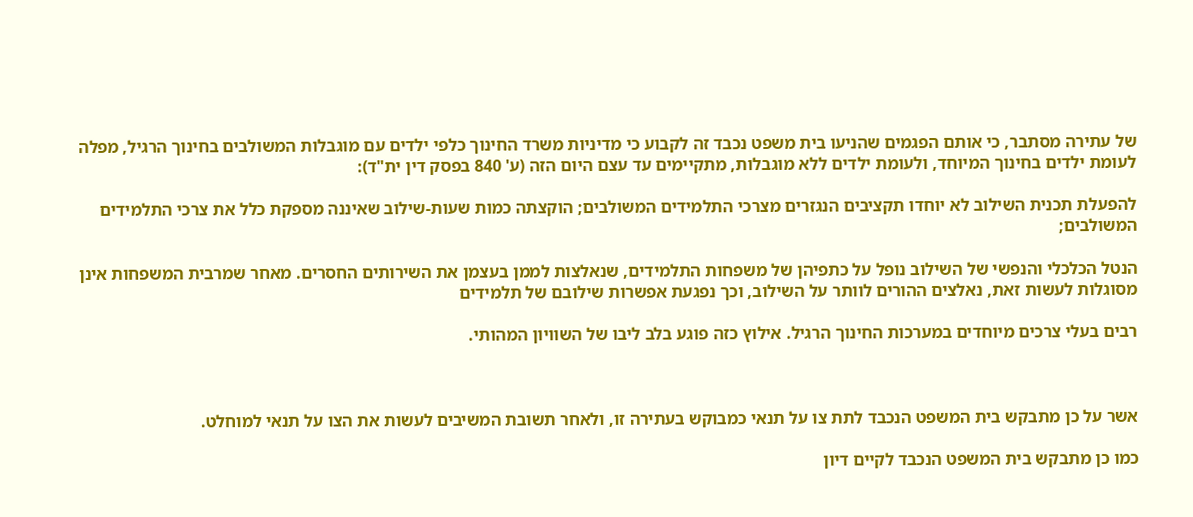של עתירה מסתבר, כי אותם הפגמים שהניעו בית משפט נכבד זה לקבוע כי מדיניות משרד החינוך כלפי ילדים עם מוגבלות המשולבים בחינוך הרגיל, מפלה לעומת ילדים בחינוך המיוחד, ולעומת ילדים ללא מוגבלות, מתקיימים עד עצם היום הזה (ע' 840 בפסק דין ית"ד):

להפעלת תכנית השילוב לא יוחדו תקציבים הנגזרים מצרכי התלמידים המשולבים; הוקצתה כמות שעות-שילוב שאיננה מספקת כלל את צרכי התלמידים המשולבים;

הנטל הכלכלי והנפשי של השילוב נופל על כתפיהן של משפחות התלמידים, שנאלצות לממן בעצמן את השירותים החסרים. מאחר שמרבית המשפחות אינן מסוגלות לעשות זאת, נאלצים ההורים לוותר על השילוב, וכך נפגעת אפשרות שילובם של תלמידים

רבים בעלי צרכים מיוחדים במערכות החינוך הרגיל. אילוץ כזה פוגע בלב ליבו של השוויון המהותי.



אשר על כן מתבקש בית המשפט הנכבד לתת צו על תנאי כמבוקש בעתירה זו, ולאחר תשובת המשיבים לעשות את הצו על תנאי למוחלט.

כמו כן מתבקש בית המשפט הנכבד לקיים דיון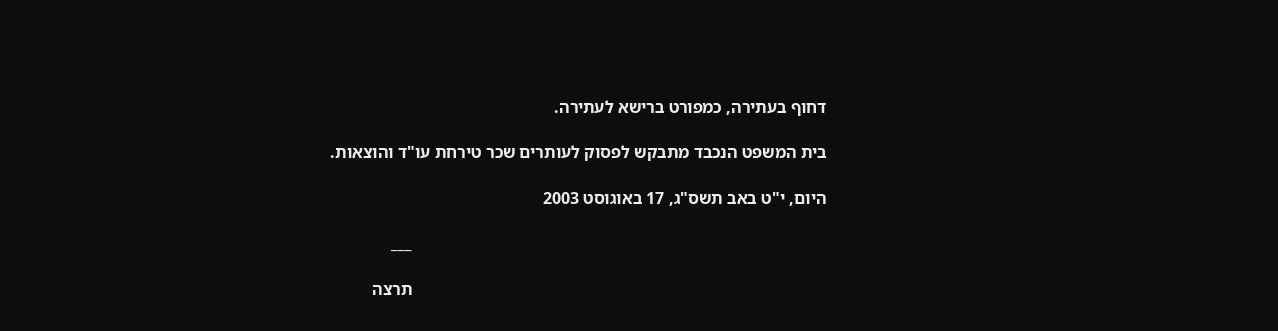דחוף בעתירה, כמפורט ברישא לעתירה.

בית המשפט הנכבד מתבקש לפסוק לעותרים שכר טירחת עו"ד והוצאות.

היום, י"ט באב תשס"ג, 17 באוגוסט 2003

                                                                                                ___

                                                                                                תרצה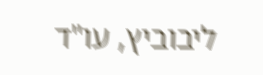ליבוביץ, עו"ד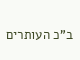ב"כ העותרים